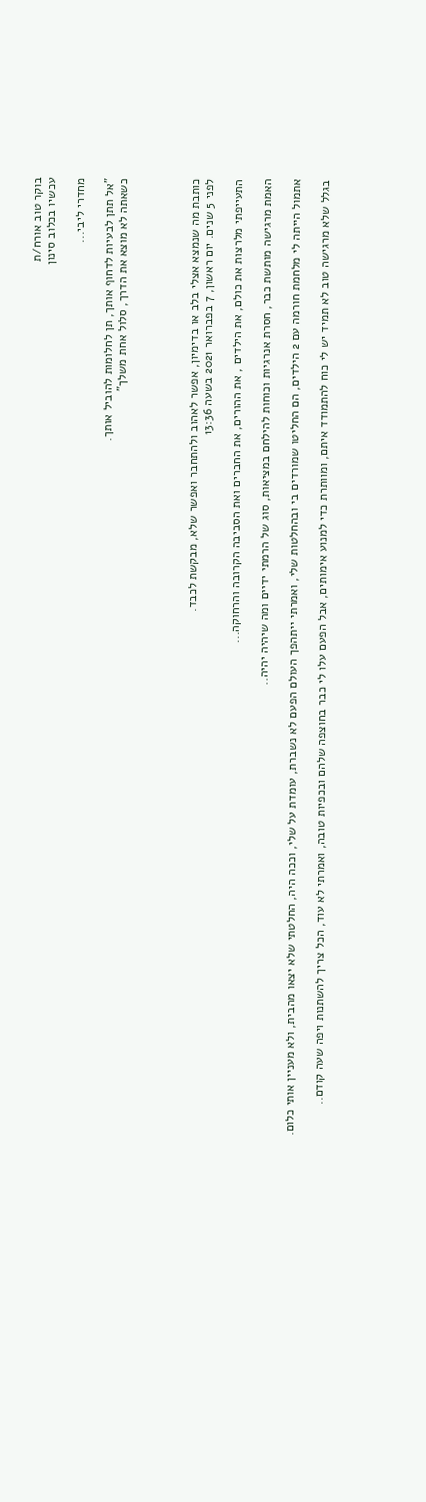בוקר טוב אורח/ת
עכשיו בכלוב סינון

מחדרי ליבי...

"אל תתן לבעיות לדחוף אותך, תן לחלומות להוביל אותך.
כשאתה לא מוצא את הדרך, סלול אחת משלך"




כותבת מה שנמצא אצלי בלב או בדימיון, אפשר לאהוב ולהתחבר ואפשר שלא, מבקשת לכבד.
לפני 5 שנים. יום ראשון, 7 בפברואר 2021 בשעה 13:36

התעייפתי מלרצות את כולם, את הילדים , את ההורים, את החברים ואת הסביבה הקרובה והרחוקה...

האמת מרגישה מותשת כבר, חסרת אנרגיות וכוחות להילחם במציאות, סוג של הרמתי ידיים ומה שיהיה יהיה..

אתמול הייתה לי מלחמת חורמה עם 2 הילדים, הם החליטו שמורדים בי ובהחלטות שלי, ואמרתי ייתהפך העולם הפעם לא נשברת, עומדת על שלי, וככה היה, החלטתי שלא יצאו מהבית, ולא מעניין אותי כלום.

בגלל שלא מרגישה טוב לא תמיד יש לי כוח להתמודד איתם, ומוותרת כדי למנוע אימותים, אבל הפעם עלו לי כבר בחוצפה שלהם ובכפיות טובה, ואמרתי לא עוד, הכל צריך להשתנות ויפה שעה קודם..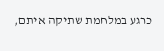כרגע במלחמת שתיקה איתם,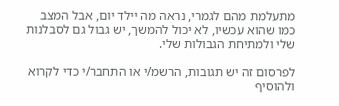מתעלמת מהם לגמרי, נראה מה יילד יום, אבל המצב כמו שהוא עכשיו, לא יכול להמשך, יש גבול גם לסבלנות שלי ולמתיחת הגבולות שלי.

לפרסום זה יש תגובות, הרשמ/י או התחבר/י כדי לקרוא ולהוסיף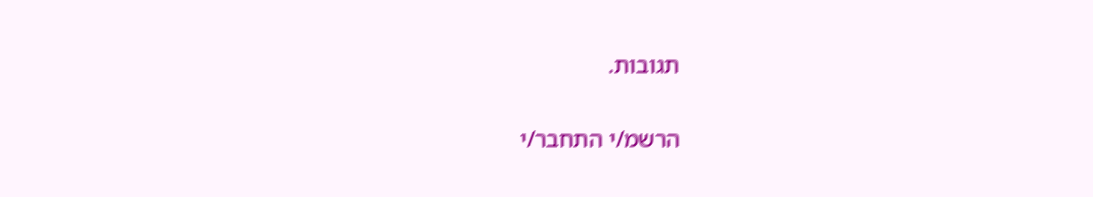תגובות.

הרשמ/י התחבר/י